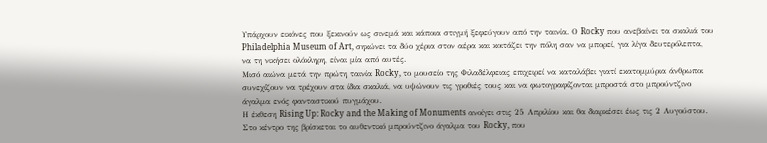Υπάρχουν εικόνες που ξεκινούν ως σινεμά και κάποια στιγμή ξεφεύγουν από την ταινία. Ο Rocky που ανεβαίνει τα σκαλιά του Philadelphia Museum of Art, σηκώνει τα δύο χέρια στον αέρα και κοιτάζει την πόλη σαν να μπορεί, για λίγα δευτερόλεπτα, να τη νικήσει ολόκληρη, είναι μία από αυτές.
Μισό αιώνα μετά την πρώτη ταινία Rocky, το μουσείο της Φιλαδέλφειας επιχειρεί να καταλάβει γιατί εκατομμύρια άνθρωποι συνεχίζουν να τρέχουν στα ίδια σκαλιά, να υψώνουν τις γροθιές τους και να φωτογραφίζονται μπροστά στο μπρούντζινο άγαλμα ενός φανταστικού πυγμάχου.
Η έκθεση Rising Up: Rocky and the Making of Monuments ανοίγει στις 25 Απριλίου και θα διαρκέσει έως τις 2 Αυγούστου. Στο κέντρο της βρίσκεται το αυθεντικό μπρούντζινο άγαλμα του Rocky, που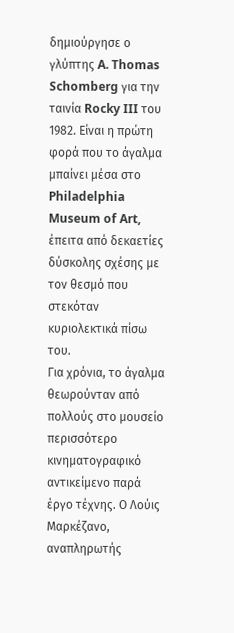δημιούργησε ο γλύπτης A. Thomas Schomberg για την ταινία Rocky III του 1982. Είναι η πρώτη φορά που το άγαλμα μπαίνει μέσα στο Philadelphia Museum of Art, έπειτα από δεκαετίες δύσκολης σχέσης με τον θεσμό που στεκόταν κυριολεκτικά πίσω του.
Για χρόνια, το άγαλμα θεωρούνταν από πολλούς στο μουσείο περισσότερο κινηματογραφικό αντικείμενο παρά έργο τέχνης. Ο Λούις Μαρκέζανο, αναπληρωτής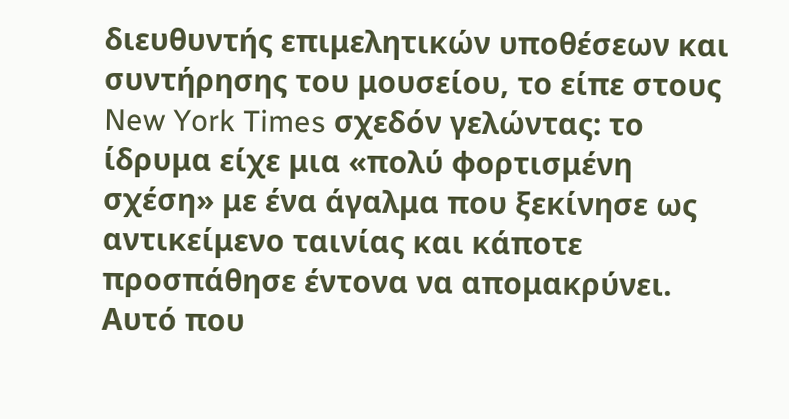διευθυντής επιμελητικών υποθέσεων και συντήρησης του μουσείου, το είπε στους New York Times σχεδόν γελώντας: το ίδρυμα είχε μια «πολύ φορτισμένη σχέση» με ένα άγαλμα που ξεκίνησε ως αντικείμενο ταινίας και κάποτε προσπάθησε έντονα να απομακρύνει.
Αυτό που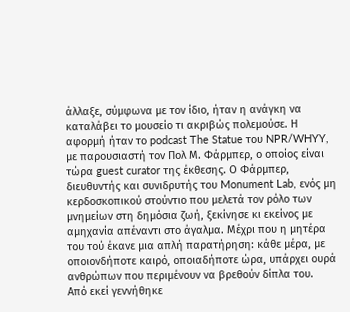άλλαξε, σύμφωνα με τον ίδιο, ήταν η ανάγκη να καταλάβει το μουσείο τι ακριβώς πολεμούσε. Η αφορμή ήταν το podcast The Statue του NPR/WHYY, με παρουσιαστή τον Πολ Μ. Φάρμπερ, ο οποίος είναι τώρα guest curator της έκθεσης. Ο Φάρμπερ, διευθυντής και συνιδρυτής του Monument Lab, ενός μη κερδοσκοπικού στούντιο που μελετά τον ρόλο των μνημείων στη δημόσια ζωή, ξεκίνησε κι εκείνος με αμηχανία απέναντι στο άγαλμα. Μέχρι που η μητέρα του τού έκανε μια απλή παρατήρηση: κάθε μέρα, με οποιονδήποτε καιρό, οποιαδήποτε ώρα, υπάρχει ουρά ανθρώπων που περιμένουν να βρεθούν δίπλα του.
Από εκεί γεννήθηκε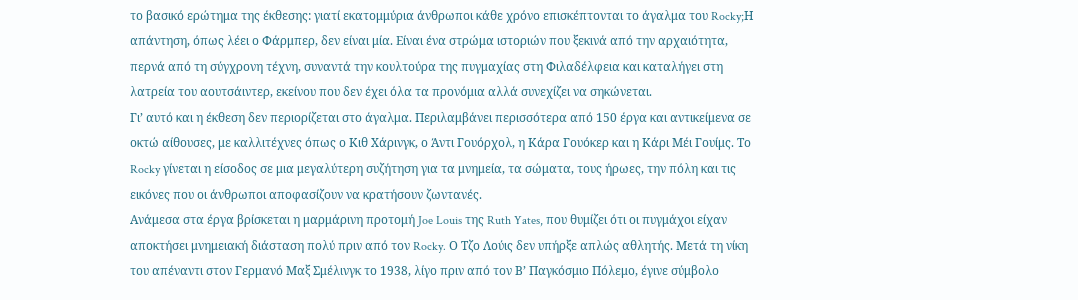το βασικό ερώτημα της έκθεσης: γιατί εκατομμύρια άνθρωποι κάθε χρόνο επισκέπτονται το άγαλμα του Rocky;Η απάντηση, όπως λέει ο Φάρμπερ, δεν είναι μία. Είναι ένα στρώμα ιστοριών που ξεκινά από την αρχαιότητα, περνά από τη σύγχρονη τέχνη, συναντά την κουλτούρα της πυγμαχίας στη Φιλαδέλφεια και καταλήγει στη λατρεία του αουτσάιντερ, εκείνου που δεν έχει όλα τα προνόμια αλλά συνεχίζει να σηκώνεται.
Γι’ αυτό και η έκθεση δεν περιορίζεται στο άγαλμα. Περιλαμβάνει περισσότερα από 150 έργα και αντικείμενα σε οκτώ αίθουσες, με καλλιτέχνες όπως ο Κιθ Χάρινγκ, ο Άντι Γουόρχολ, η Κάρα Γουόκερ και η Κάρι Μέι Γουίμς. Το Rocky γίνεται η είσοδος σε μια μεγαλύτερη συζήτηση για τα μνημεία, τα σώματα, τους ήρωες, την πόλη και τις εικόνες που οι άνθρωποι αποφασίζουν να κρατήσουν ζωντανές.
Ανάμεσα στα έργα βρίσκεται η μαρμάρινη προτομή Joe Louis της Ruth Yates, που θυμίζει ότι οι πυγμάχοι είχαν αποκτήσει μνημειακή διάσταση πολύ πριν από τον Rocky. Ο Τζο Λούις δεν υπήρξε απλώς αθλητής. Μετά τη νίκη του απέναντι στον Γερμανό Μαξ Σμέλινγκ το 1938, λίγο πριν από τον Β’ Παγκόσμιο Πόλεμο, έγινε σύμβολο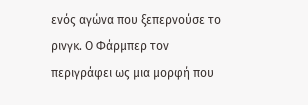ενός αγώνα που ξεπερνούσε το ρινγκ. Ο Φάρμπερ τον περιγράφει ως μια μορφή που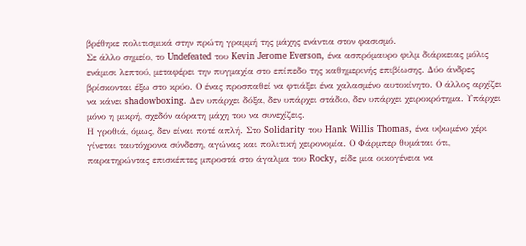βρέθηκε πολιτισμικά στην πρώτη γραμμή της μάχης ενάντια στον φασισμό.
Σε άλλο σημείο, το Undefeated του Kevin Jerome Everson, ένα ασπρόμαυρο φιλμ διάρκειας μόλις ενάμισι λεπτού, μεταφέρει την πυγμαχία στο επίπεδο της καθημερινής επιβίωσης. Δύο άνδρες βρίσκονται έξω στο κρύο. Ο ένας προσπαθεί να φτιάξει ένα χαλασμένο αυτοκίνητο. Ο άλλος αρχίζει να κάνει shadowboxing. Δεν υπάρχει δόξα, δεν υπάρχει στάδιο, δεν υπάρχει χειροκρότημα. Υπάρχει μόνο η μικρή, σχεδόν αόρατη μάχη του να συνεχίζεις.
Η γροθιά, όμως, δεν είναι ποτέ απλή. Στο Solidarity του Hank Willis Thomas, ένα υψωμένο χέρι γίνεται ταυτόχρονα σύνδεση, αγώνας και πολιτική χειρονομία. Ο Φάρμπερ θυμάται ότι, παρατηρώντας επισκέπτες μπροστά στο άγαλμα του Rocky, είδε μια οικογένεια να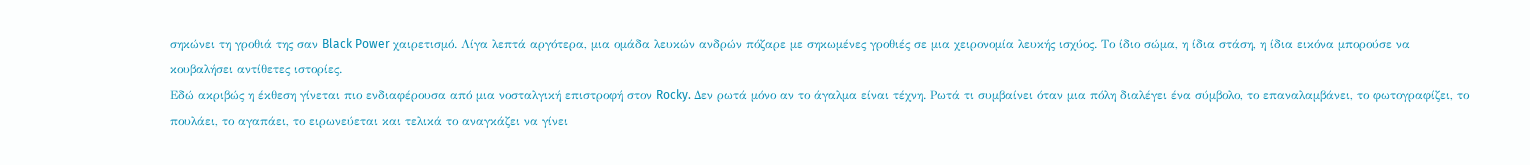σηκώνει τη γροθιά της σαν Black Power χαιρετισμό. Λίγα λεπτά αργότερα, μια ομάδα λευκών ανδρών πόζαρε με σηκωμένες γροθιές σε μια χειρονομία λευκής ισχύος. Το ίδιο σώμα, η ίδια στάση, η ίδια εικόνα μπορούσε να κουβαλήσει αντίθετες ιστορίες.
Εδώ ακριβώς η έκθεση γίνεται πιο ενδιαφέρουσα από μια νοσταλγική επιστροφή στον Rocky. Δεν ρωτά μόνο αν το άγαλμα είναι τέχνη. Ρωτά τι συμβαίνει όταν μια πόλη διαλέγει ένα σύμβολο, το επαναλαμβάνει, το φωτογραφίζει, το πουλάει, το αγαπάει, το ειρωνεύεται και τελικά το αναγκάζει να γίνει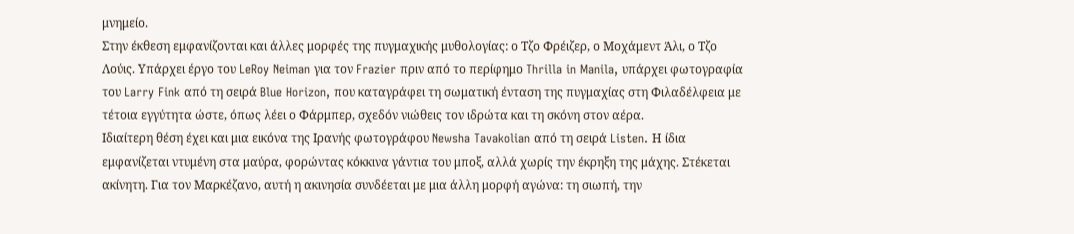μνημείο.
Στην έκθεση εμφανίζονται και άλλες μορφές της πυγμαχικής μυθολογίας: ο Τζο Φρέιζερ, ο Μοχάμεντ Άλι, ο Τζο Λούις. Υπάρχει έργο του LeRoy Neiman για τον Frazier πριν από το περίφημο Thrilla in Manila, υπάρχει φωτογραφία του Larry Fink από τη σειρά Blue Horizon, που καταγράφει τη σωματική ένταση της πυγμαχίας στη Φιλαδέλφεια με τέτοια εγγύτητα ώστε, όπως λέει ο Φάρμπερ, σχεδόν νιώθεις τον ιδρώτα και τη σκόνη στον αέρα.
Ιδιαίτερη θέση έχει και μια εικόνα της Ιρανής φωτογράφου Newsha Tavakolian από τη σειρά Listen. Η ίδια εμφανίζεται ντυμένη στα μαύρα, φορώντας κόκκινα γάντια του μποξ, αλλά χωρίς την έκρηξη της μάχης. Στέκεται ακίνητη. Για τον Μαρκέζανο, αυτή η ακινησία συνδέεται με μια άλλη μορφή αγώνα: τη σιωπή, την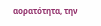αορατότητα, την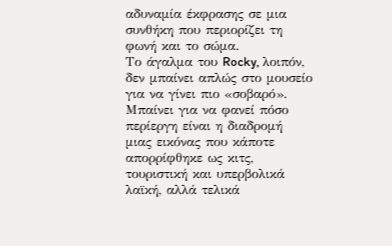αδυναμία έκφρασης σε μια συνθήκη που περιορίζει τη φωνή και το σώμα.
Το άγαλμα του Rocky, λοιπόν, δεν μπαίνει απλώς στο μουσείο για να γίνει πιο «σοβαρό». Μπαίνει για να φανεί πόσο περίεργη είναι η διαδρομή μιας εικόνας που κάποτε απορρίφθηκε ως κιτς, τουριστική και υπερβολικά λαϊκή, αλλά τελικά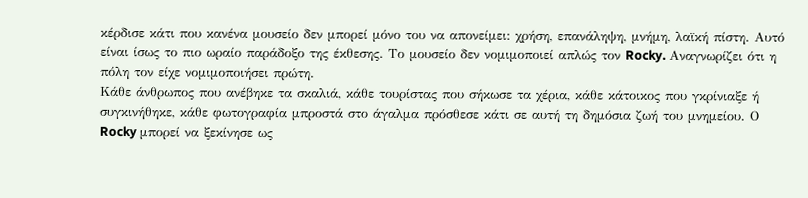κέρδισε κάτι που κανένα μουσείο δεν μπορεί μόνο του να απονείμει: χρήση, επανάληψη, μνήμη, λαϊκή πίστη. Αυτό είναι ίσως το πιο ωραίο παράδοξο της έκθεσης. Το μουσείο δεν νομιμοποιεί απλώς τον Rocky. Αναγνωρίζει ότι η πόλη τον είχε νομιμοποιήσει πρώτη.
Κάθε άνθρωπος που ανέβηκε τα σκαλιά, κάθε τουρίστας που σήκωσε τα χέρια, κάθε κάτοικος που γκρίνιαξε ή συγκινήθηκε, κάθε φωτογραφία μπροστά στο άγαλμα πρόσθεσε κάτι σε αυτή τη δημόσια ζωή του μνημείου. Ο Rocky μπορεί να ξεκίνησε ως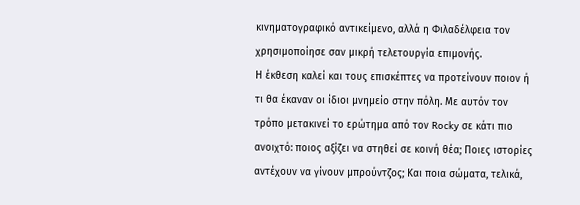κινηματογραφικό αντικείμενο, αλλά η Φιλαδέλφεια τον χρησιμοποίησε σαν μικρή τελετουργία επιμονής.
Η έκθεση καλεί και τους επισκέπτες να προτείνουν ποιον ή τι θα έκαναν οι ίδιοι μνημείο στην πόλη. Με αυτόν τον τρόπο μετακινεί το ερώτημα από τον Rocky σε κάτι πιο ανοιχτό: ποιος αξίζει να στηθεί σε κοινή θέα; Ποιες ιστορίες αντέχουν να γίνουν μπρούντζος; Και ποια σώματα, τελικά,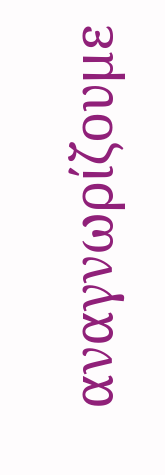αναγνωρίζουμε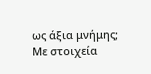ως άξια μνήμης;
Με στοιχεία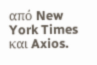από New York Times και Axios.